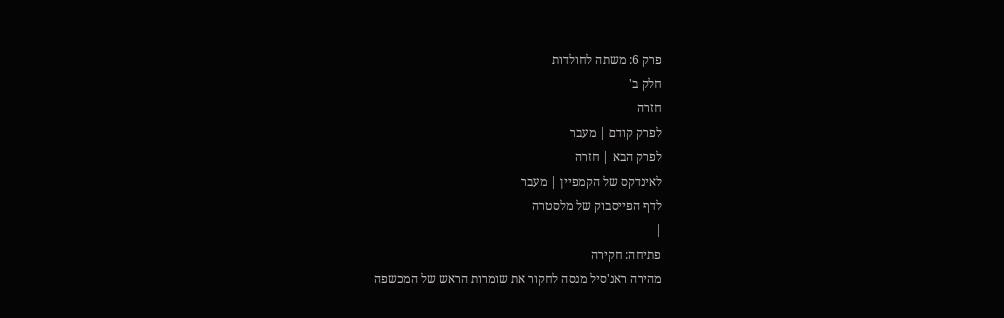פרק 6: משתה לחולדות
חלק ב'
חזרה
לפרק קודם | מעבר
לפרק הבא | חזרה
לאינדקס של הקמפיין | מעבר
לדף הפייסבוק של מלסטרה
|
פתיחה: חקירה
מהירה ראנ'סיל מנסה לחקור את שומרות הראש של המכשפה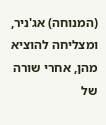(המנוחה) אג'ניר, ומצליחה להוציא מהן, אחרי שורה של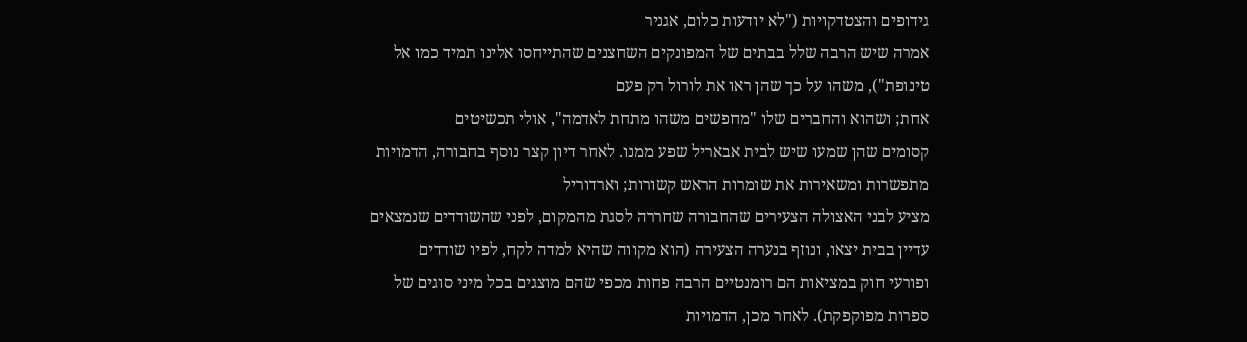גידופים והצטדקויות ("לא יודעות כלום, אגניר
אמרה שיש הרבה שלל בבתים של המפונקים השחצנים שהתייחסו אלינו תמיד כמו אל
טינופת"), משהו על כך שהן ראו את לורול רק פעם
אחת; ושהוא והחברים שלו "מחפשים משהו מתחת לאדמה", אולי תכשיטים
קסומים שהן שמעו שיש לבית אבאריל שפע ממנו. לאחר דיון קצר נוסף בחבורה, הדמויות
מתפשרות ומשאירות את שומרות הראש קשורות; וארדוריל
מציע לבני האצולה הצעירים שהחבורה שחררה לסגת מהמקום, לפני שהשודדים שנמצאים
עדיין בבית יצאו, ונוזף בנערה הצעירה (הוא מקווה שהיא למדה לקח, לפיו שודדים
ופורעי חוק במציאות הם רומנטיים הרבה פחות מכפי שהם מוצגים בכל מיני סוגים של
ספרות מפוקפקת). לאחר מכן, הדמויות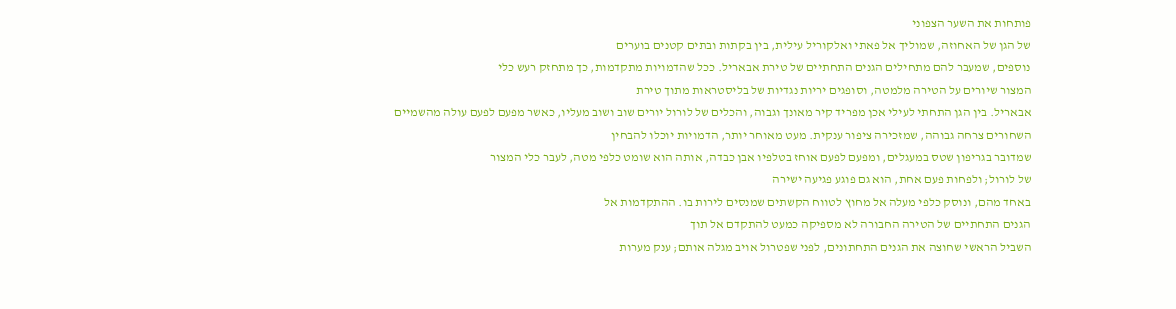פותחות את השער הצפוני
של הגן של האחוזה, שמוליך אל פאתי ואלקוריל עילית, בין בקתות ובתים קטנים בוערים
נוספים, שמעבר להם מתחילים הגנים התחתיים של טירת אבאריל. ככל שהדמויות מתקדמות, כך מתחזק רעש כלי
המצור שיורים על הטירה מלמטה, וסופגים יריות נגדיות של בליסטראות מתוך טירת
אבאריל. בין הגן התחתי לעילי אכן מפריד קיר מאונך וגבוה, והכלים של לורול יורים שוב ושוב מעליו, כאשר מפעם לפעם עולה מהשמיים
השחורים צרחה גבוהה, שמזכירה ציפור ענקית. מעט מאוחר יותר, הדמויות יוכלו להבחין
שמדובר בגריפון שטס במעגלים, ומפעם לפעם אוחז בטלפיו אבן כבדה, אותה הוא שומט כלפי מטה, לעבר כלי המצור
של לורול; ולפחות פעם אחת, הוא גם פוגע פגיעה ישירה
באחד מהם, ונוסק כלפי מעלה אל מחוץ לטווח הקשתים שמנסים לירות בו. ההתקדמות אל
הגנים התחתיים של הטירה החבורה לא מספיקה כמעט להתקדם אל תוך
השביל הראשי שחוצה את הגנים התחתונים, לפני שפטרול אויב מגלה אותם; ענק מערות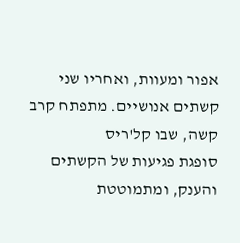אפור ומעוות, ואחריו שני קשתים אנושיים. מתפתח קרב קשה, שבו קל'ריס
סופגת פגיעות של הקשתים והענק, ומתמוטטת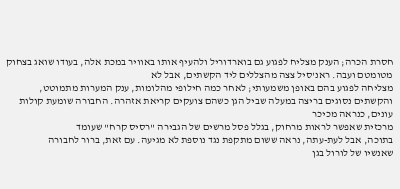חסרת הכרה; הענק מצליח לפגוע גם בוארדוריל ולהעיף אותו באוויר במכת אלה, בעודו שואג בצחוק
מטומטם ועבה. ראנ'סיל צצה מהצללים ליד הקשתים, אבל לא
מצליחה לפגוע בהם באופן משמעותי; לאחר כמה חילופי מהלומות, ענק המערות מתמוטט,
והקשתים נסוגים בריצה במעלה שביל הגן כשהם צועקים קריאת אזהרה. החבורה שומעת קולות עונים, כנראה מכיכר
מרכזית שאפשר לראות מרחוק, בגלל פסל מרשים של הגבירה "רסיס קרח" שעומד
בתוכה, אבל לעת-עתה, נראה ששום מתקפת נגד נוספת לא מגיעה. עם זאת, ברור לחבורה
שאנשיו של לורול בגן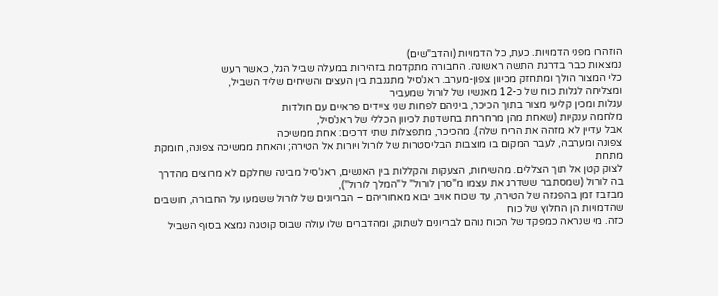הוזהרו מפני הדמויות. כעת, כל הדמויות (והדב"שים)
נמצאות כבר בדרגת התשה ראשונה. החבורה מתקדמת בזהירות במעלה שביל הגל, כאשר רעש
כלי המצור הולך ומתחזק מכיוון צפון-מערב. ראנ'סיל מתגנבת בין העצים והשיחים שליד השביל,
ומצליחה לגלות כוח של כ-12 מאנשיו של לורול שמעביר
עגלות ומכין קליעי מצור בתוך הכיכר, ביניהם לפחות שני ציידים פראיים עם חולדות
מלחמה ענקיות (שאחת מהן מרחרחת בחשדנות לכיוון הכללי של ראנ'סיל,
אבל עדיין לא מזהה את הריח שלה). מהכיכר, מתפצלות שתי דרכים: אחת ממשיכה
צפונה ומערבה, לעבר המקום בו מוצבות הבליסטרות של לורול ויורות אל הטירה; והאחת ממשיכה צפונה, חומקת מתחת
לצוק קטן אל תוך הצללים. מהשיחות, הצעקות והקללות בין האנשים, ראנ'סיל מבינה שחלקם לא מרוצים מהדרך בה לורול (שמסתבר ששדרג את עצמו מ"סרן לורול" ל"המלך לורול"),
מבזבז זמן בהפגזה של הטירה, עד שכוח אויב יבוא מאחוריהם – הבריונים של לורול ששמעו על החבורה, חושבים שהדמויות הן החלוץ של כוח
כזה. מי שנראה כמפקד של הכוח נוהם לבריונים לשתוק, ומהדברים שלו עולה שבוס קוטגה נמצא בסוף השביל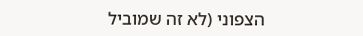הצפוני (לא זה שמוביל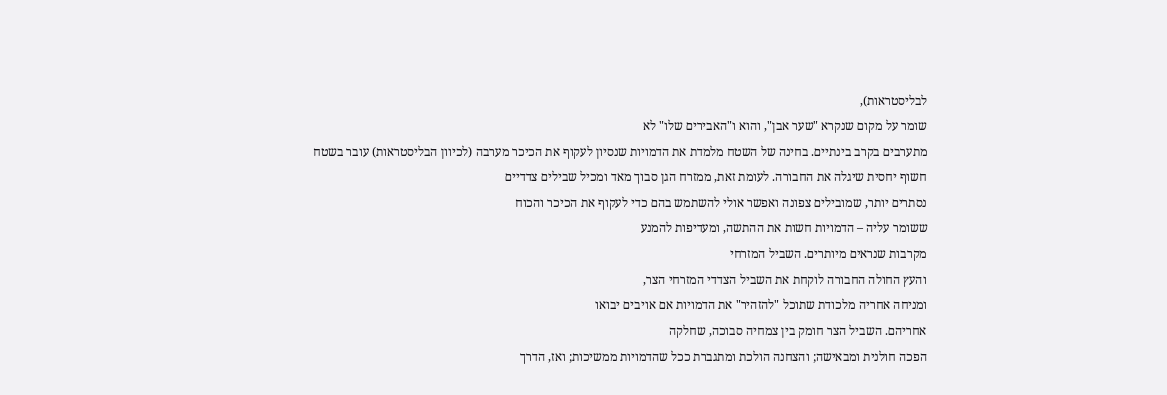לבליסטראות),
שומר על מקום שנקרא "שער אבן", והוא ו"האבירים שלו" לא
מתערבים בקרב בינתיים. בחינה של השטח מלמדת את הדמויות שנסיון לעקוף את הכיכר מערבה (לכיוון הבליסטראות) עובר בשטח
חשוף יחסית שיגלה את החבורה. לעומת זאת, ממזרח הגן סבוך מאד ומכיל שבילים צדדיים
נסתרים יותר, שמובילים צפונה ואפשר אולי להשתמש בהם כדי לעקוף את הכיכר והכוח
ששומר עליה – הדמויות חשות את ההתשה, ומעדיפות להמנע
מקרבות שנראים מיותרים. השביל המזרחי
והעץ החולה החבורה לוקחת את השביל הצדדי המזרחי הצר,
ומניחה אחריה מלכודת שתוכל "להזהיר" את הדמויות אם אויבים יבואו
אחריהם. השביל הצר חומק בין צמחיה סבוכה, שחלקה
הפכה חולנית ומבאישה; והצחנה הולכת ומתגברת ככל שהדמויות ממשיכות; ואז, הדרך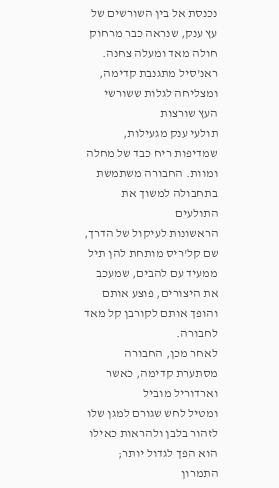נכנסת אל בין השורשים של עץ ענק, שנראה כבר מרחוק חולה מאד ומעלה צחנה. ראנ'סיל מתגנבת קדימה, ומצליחה לגלות ששורשי העץ שורצות
תולעי ענק מגעילות, שמדיפות ריח כבד של מחלה ומוות. החבורה משתמשת בתחבולה למשוך את התולעים
הראשונות לעיקול של הדרך, שם קל'ריס מותחת להן תיל
ממעיד עם להבים, שמעכב את היצורים, פוצע אותם והופך אותם לקורבן קל מאד לחבורה.
לאחר מכן, החבורה מסתערת קדימה, כאשר וארדוריל מוביל
ומטיל לחש שגורם למגן שלו לזהור בלבן ולהראות כאילו הוא הפך לגדול יותר; התמרון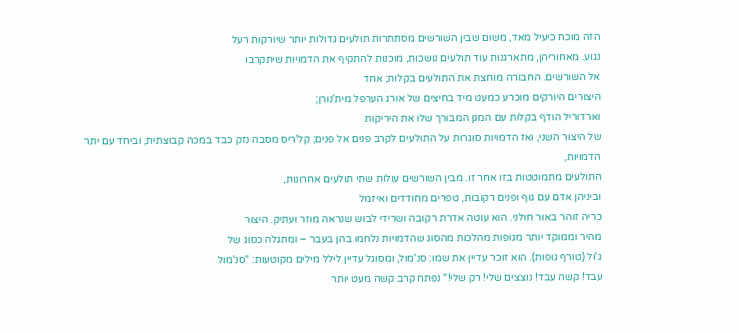הזה מוכח כיעיל מאד, משום שבין השורשים מסתתרות תולעים גדולות יותר שיורקות רעל
נגוע. מאחוריהן, מתארגנות עוד תולעים נושכות, מוכנות להתקיף את הדמויות שיתקרבו
אל השורשים. החבורה מוחצת את התולעים בקלות; אחד
היצורים היורקים מוכרע כמעט מיד בחיצים של אורג הערפל מית'נורן;
וארדוריל הודף בקלות עם המגן המבורך שלו את היריקות
של היצור השני, ואז הדמויות סוגרות על התולעים לקרב פנים אל פנים; קל'ריס מסבה נזק כבד במכה קבוצתית, וביחד עם יתר הדמויות,
התולעים מתמוטטות בזו אחר זו. מבין השורשים עולות שתי תולעים אחרונות,
וביניהן אדם עם גוף ופנים רקובות, טפרים מחודדים ואיזמל
כריה זוהר באור חולני. הוא עוטה אדרת רקובה ושרידי לבוש שנראה מוזר ועתיק. היצור
מהיר וממוקד יותר מגופות מהלכות מהסוג שהדמויות נלחמו בהן בעבר – ומתגלה כסוג של
ג'ול (טורף גופות). הוא זוכר עדיין את שמו: סנ'מול, ומסוגל עדיין לילל מילים מקוטעות: "סנ'מול
עבד! קשה עבד! נוצצים שלי! רק שלי!" נפתח קרב קשה מעט יותר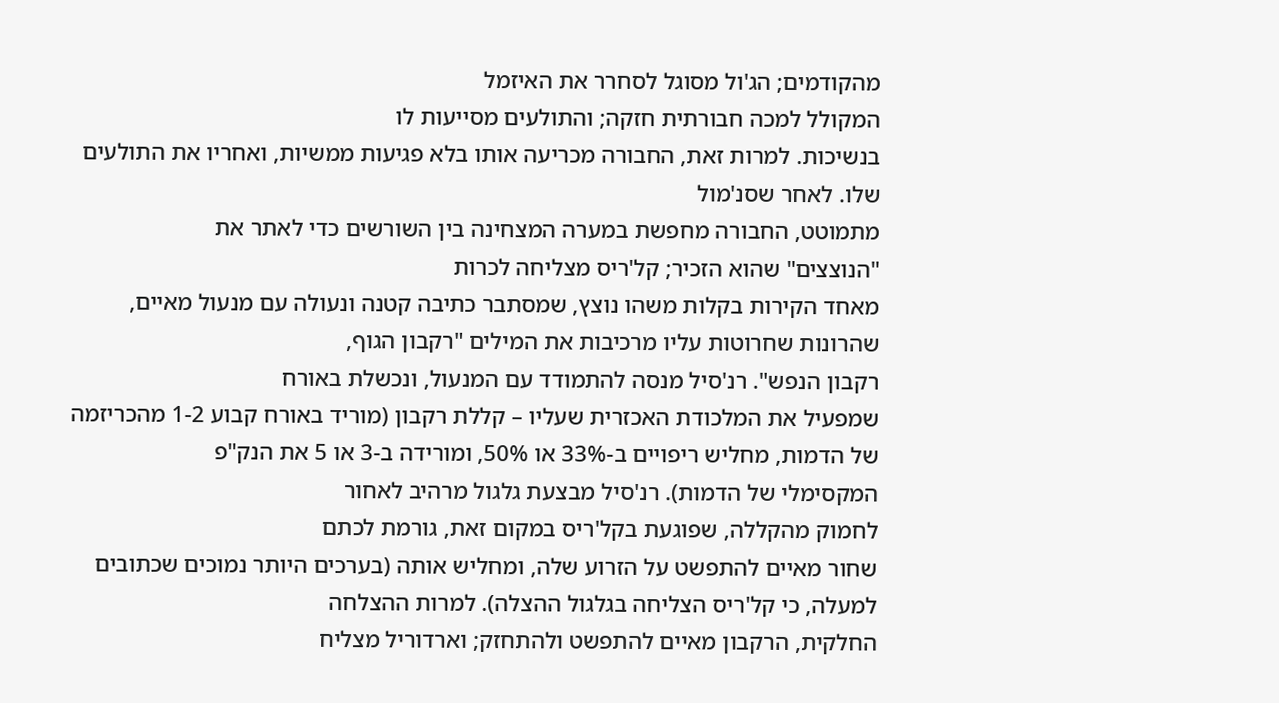מהקודמים; הג'ול מסוגל לסחרר את האיזמל
המקולל למכה חבורתית חזקה; והתולעים מסייעות לו
בנשיכות. למרות זאת, החבורה מכריעה אותו בלא פגיעות ממשיות, ואחריו את התולעים
שלו. לאחר שסנ'מול
מתמוטט, החבורה מחפשת במערה המצחינה בין השורשים כדי לאתר את
"הנוצצים" שהוא הזכיר; קל'ריס מצליחה לכרות
מאחד הקירות בקלות משהו נוצץ, שמסתבר כתיבה קטנה ונעולה עם מנעול מאיים, שהרונות שחרוטות עליו מרכיבות את המילים "רקבון הגוף,
רקבון הנפש". רנ'סיל מנסה להתמודד עם המנעול, ונכשלת באורח
שמפעיל את המלכודת האכזרית שעליו – קללת רקבון (מוריד באורח קבוע 1-2 מהכריזמה
של הדמות, מחליש ריפויים ב-33% או 50%, ומורידה ב-3 או 5 את הנק"פ
המקסימלי של הדמות). רנ'סיל מבצעת גלגול מרהיב לאחור
לחמוק מהקללה, שפוגעת בקל'ריס במקום זאת, גורמת לכתם
שחור מאיים להתפשט על הזרוע שלה, ומחליש אותה (בערכים היותר נמוכים שכתובים
למעלה, כי קל'ריס הצליחה בגלגול ההצלה). למרות ההצלחה
החלקית, הרקבון מאיים להתפשט ולהתחזק; וארדוריל מצליח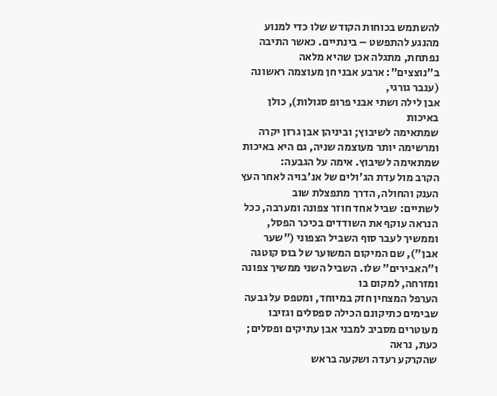להשתמש בכוחות הקודש שלו כדי למנוע מהנגע להתפשט – בינתיים. כאשר התיבה נפתחת, מתגלה אכן שהיא מלאה
ב"נוצצים": ארבע אבני חן מעוצמה ראשונה (ענבר גורגי,
אבן לילה ושתי אבני פרופ סגולות), כולן באיכות
שמתאימה לשיבוץ; וביניהן אבן גרזן יקרה ומרשימה יותר מעוצמה שניה, גם היא באיכות
שמתאימה לשיבוץ. אימה על הגבעה:
הקרב מול עדת הג'ולים של אנ'בויה לאחר העץ הענק והחולה, הדרך מתפצלת שוב
לשתיים: שביל אחד חוזר צפונה ומערבה, ככל הנראה עוקף את השודדים בכיכר הפסל,
וממשיך לעבר סוף השביל הצפוני ("שער אבן"), שם המיקום המשוער של בוס קוטגה ו"האבירים" שלו. השביל השני ממשיך צפונה ומזרחה, למקום בו
הערפל המצחין חזק במיוחד, ומטפס על גבעה שבימים כתיקונם הכילה ספסלים וגזיבו מעוטרים מסביב למבני אבן עתיקים ופסלים; כעת, נראה
שהקרקע רעדה ושקעה בראש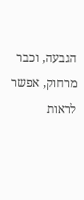הגבעה, וכבר מרחוק, אפשר לראות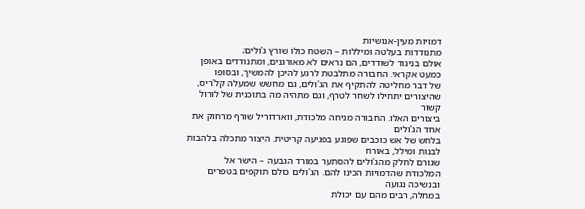דמויות מעין-אנושיות
מתנודדות בעלטה ומיללות – השטח כולו שורץ ג'ולים;
אולם בניגוד לשודדים, הם נראים לא מאורגנים, ומתנודדים באופן כמעט אקראי. החבורה מתלבטת לרגע להיכן להמשיך, ובסופו
של דבר מחליטה להתקיף את הג'ולים, גם מחשש שמעלה קל'ריס, שהיצורים יתחילו לשחר לטרף, וגם מתהיה מה בתוכנית של לורול קשור
ביצורים האלו. החבורה מניחה מלכודת, ווארדוריל שורף מרחוק את אחד הג'ולים
בלחש של אש כוכבים שפוגע בפגיעה קריטית. היצור מתכלה בלהבות לבנות ומילל, באורח
שגורם לחלק מהג'ולים להסתער במורד הגבעה – הישר אל
המלכודת שהדמויות הכינו להם. הג'ולים כולם תוקפים בטפרים ובנשיכה נגועה
במחלה, רבים מהם עם יכולת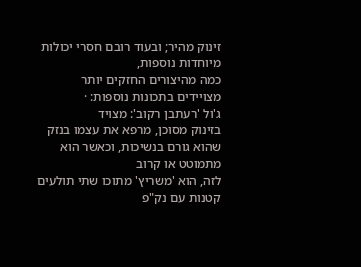זינוק מהיר; ובעוד רובם חסרי יכולות מיוחדות נוספות,
כמה מהיצורים החזקים יותר מצויידים בתכונות נוספות: ·
ג'ול 'רעתבן רקוב': מצויד
בזינוק מסוכן, מרפא את עצמו בנזק שהוא גורם בנשיכות, וכאשר הוא מתמוטט או קרוב
לזה, הוא 'משריץ' מתוכו שתי תולעים קטנות עם נק"פ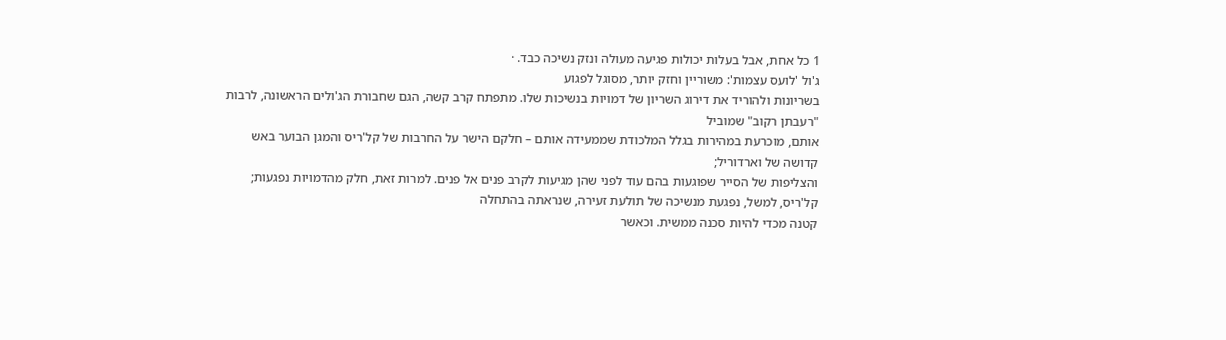1 כל אחת, אבל בעלות יכולות פגיעה מעולה ונזק נשיכה כבד. ·
ג'ול 'לועס עצמות': משוריין וחזק יותר, מסוגל לפגוע
בשריונות ולהוריד את דירוג השריון של דמויות בנשיכות שלו. מתפתח קרב קשה, הגם שחבורת הג'ולים הראשונה, לרבות "רעבתן רקוב" שמוביל
אותם, מוכרעת במהירות בגלל המלכודת שממעידה אותם – חלקם הישר על החרבות של קל'ריס והמגן הבוער באש קדושה של וארדוריל;
והצליפות של הסייר שפוגעות בהם עוד לפני שהן מגיעות לקרב פנים אל פנים. למרות זאת, חלק מהדמויות נפגעות; קל'ריס, למשל, נפגעת מנשיכה של תולעת זעירה, שנראתה בהתחלה
קטנה מכדי להיות סכנה ממשית. וכאשר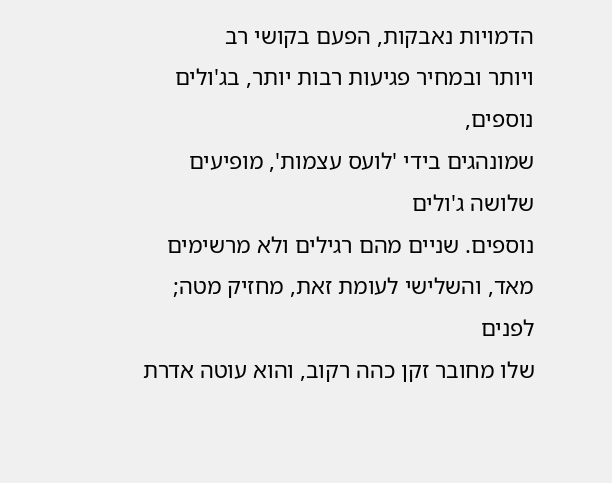הדמויות נאבקות, הפעם בקושי רב
ויותר ובמחיר פגיעות רבות יותר, בג'ולים נוספים,
שמונהגים בידי 'לועס עצמות', מופיעים שלושה ג'ולים
נוספים. שניים מהם רגילים ולא מרשימים מאד, והשלישי לעומת זאת, מחזיק מטה; לפנים
שלו מחובר זקן כהה רקוב, והוא עוטה אדרת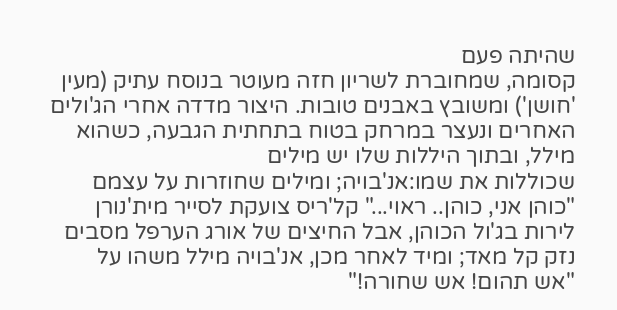שהיתה פעם
קסומה, שמחוברת לשריון חזה מעוטר בנוסח עתיק (מעין 'חושן') ומשובץ באבנים טובות. היצור מדדה אחרי הג'ולים
האחרים ונעצר במרחק בטוח בתחתית הגבעה, כשהוא מילל, ובתוך היללות שלו יש מילים
שכוללות את שמו:אנ'בויה; ומילים שחוזרות על עצמם
"כוהן אני, כוהן.. ראוי..." קל'ריס צועקת לסייר מית'נורן
לירות בג'ול הכוהן, אבל החיצים של אורג הערפל מסבים
נזק קל מאד; ומיד לאחר מכן, אנ'בויה מילל משהו על
"אש תהום! אש שחורה!"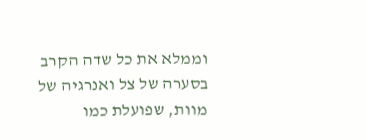וממלא את כל שדה הקרב בסערה של צל ואנרגיה של
מוות, שפועלת כמו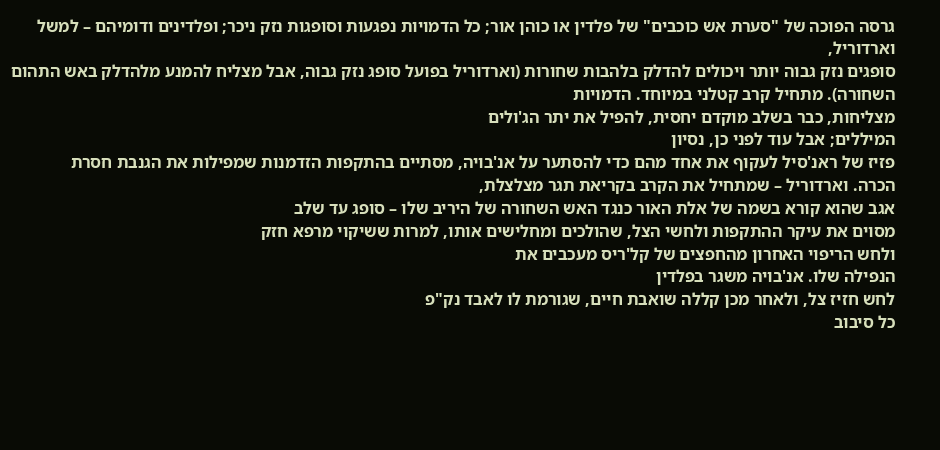גרסה הפוכה של "סערת אש כוכבים" של פלדין או כוהן אור; כל הדמויות נפגעות וסופגות נזק ניכר; ופלדינים ודומיהם – למשל וארדוריל,
סופגים נזק גבוה יותר ויכולים להדלק בלהבות שחורות (וארדוריל בפועל סופג נזק גבוה, אבל מצליח להמנע מלהדלק באש התהום השחורה). מתחיל קרב קטלני במיוחד. הדמויות
מצליחות, כבר בשלב מוקדם יחסית, להפיל את יתר הג'ולים
המיללים; אבל עוד לפני כן, נסיון
פזיז של ראנ'סיל לעקוף את אחד מהם כדי להסתער על אנ'בויה, מסתיים בהתקפות הזדמנות שמפילות את הגנבת חסרת
הכרה. וארדוריל – שמתחיל את הקרב בקריאת תגר מצלצלת,
אגב שהוא קורא בשמה של אלת האור כנגד האש השחורה של היריב שלו – סופג עד שלב
מסוים את עיקר ההתקפות ולחשי הצל, שהולכים ומחלישים אותו, למרות ששיקוי מרפא חזק
ולחש הריפוי האחרון מהחפצים של קל'ריס מעכבים את
הנפילה שלו. אנ'בויה משגר בפלדין
לחש חזיז צל, ולאחר מכן קללה שואבת חיים, שגורמת לו לאבד נק"פ
כל סיבוב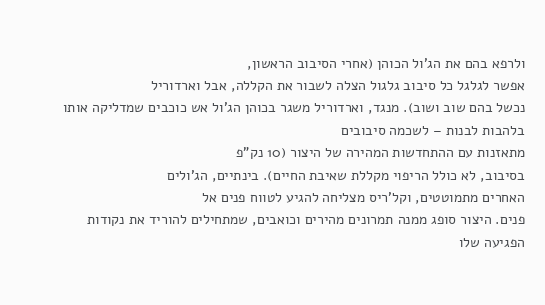ולרפא בהם את הג'ול הכוהן (אחרי הסיבוב הראשון,
אפשר לגלגל כל סיבוב גלגול הצלה לשבור את הקללה, אבל וארדוריל
נכשל בהם שוב ושוב). מנגד, וארדוריל משגר בכוהן הג'ול אש כוכבים שמדליקה אותו בלהבות לבנות – לשכמה סיבובים
מתאזנות עם ההתחדשות המהירה של היצור (10 נק"פ
בסיבוב, לא כולל הריפוי מקללת שאיבת החיים). בינתיים, הג'ולים
האחרים מתמוטטים, וקל'ריס מצליחה להגיע לטווח פנים אל
פנים. היצור סופג ממנה תמרונים מהירים וכואבים, שמתחילים להוריד את נקודות
הפגיעה שלו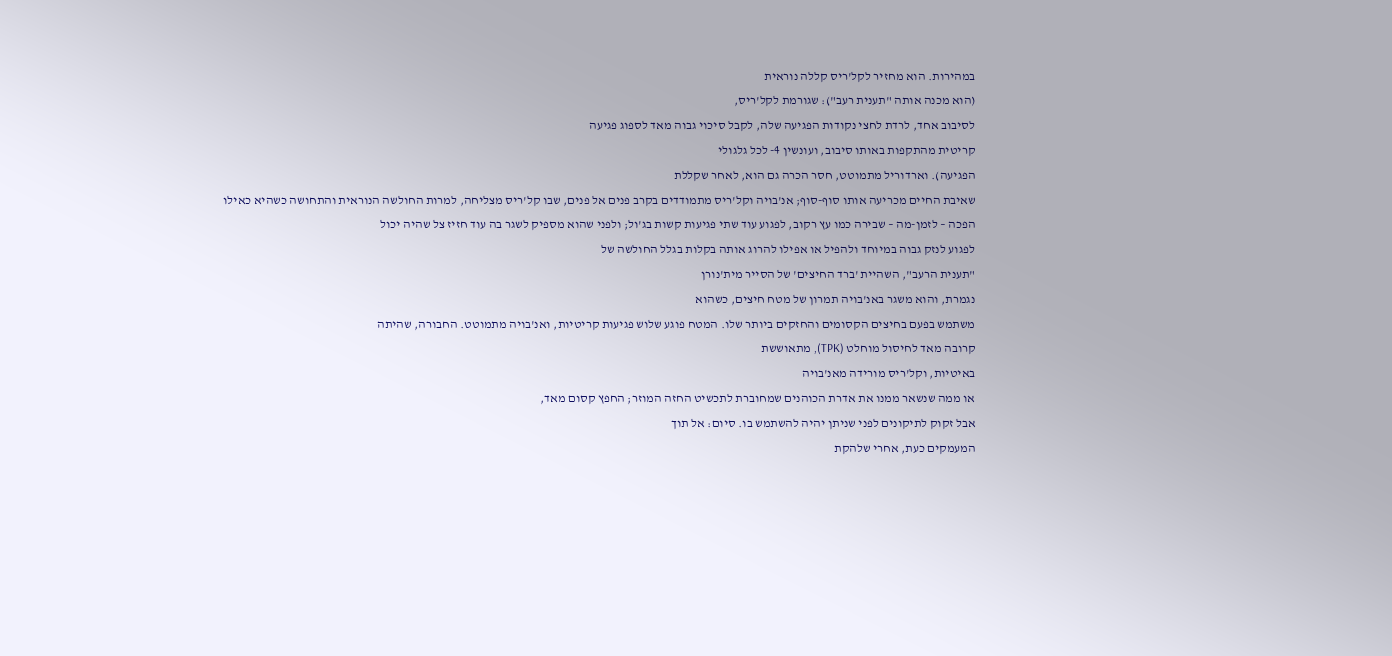במהירות. הוא מחזיר לקל'ריס קללה נוראית
(הוא מכנה אותה "תענית רעב"): שגורמת לקל'ריס,
לסיבוב אחד, לרדת לחצי נקודות הפגיעה שלה, לקבל סיכוי גבוה מאד לספוג פגיעה
קריטית מהתקפות באותו סיבוב, ועונשין 4- לכל גלגולי
הפגיעה). וארדוריל מתמוטט, חסר הכרה גם הוא, לאחר שקללת
שאיבת החיים מכריעה אותו סוף-סוף; אנ'בויה וקל'ריס מתמודדים בקרב פנים אל פנים, שבו קל'ריס מצליחה, למרות החולשה הנוראית והתחושה כשהיא כאילו
הפכה – לזמן-מה – שבירה כמו עץ רקוב, לפגוע עוד שתי פגיעות קשות בג'ול; ולפני שהוא מספיק לשגר בה עוד חזיז צל שהיה יכול
לפגוע לנזק גבוה במיוחד ולהפיל או אפילו להרוג אותה בקלות בגלל החולשה של
"תענית הרעב", השהיית 'ברד החיצים' של הסייר מית'נורן
נגמרת, והוא משגר באנ'בויה תמרון של מטח חיצים, כשהוא
משתמש בפעם בחיצים הקסומים והחזקים ביותר שלו. המטח פוגע שלוש פגיעות קריטיות, ואנ'בויה מתמוטט. החבורה, שהיתה
קרובה מאד לחיסול מוחלט (TPK), מתאוששת
באיטיות, וקל'ריס מורידה מאנ'בויה
או ממה שנשאר ממנו את אדרת הכוהנים שמחוברת לתכשיט החזה המוזר; החפץ קסום מאד,
אבל זקוק לתיקונים לפני שניתן יהיה להשתמש בו. סיום: אל תוך
המעמקים כעת, אחרי שלהקת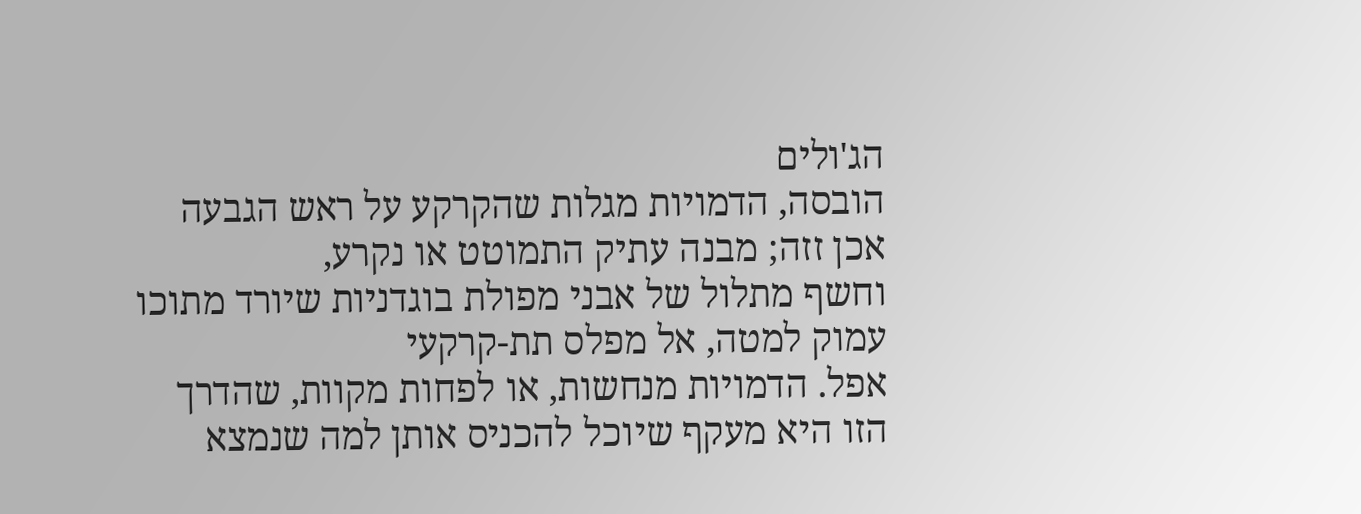הג'ולים
הובסה, הדמויות מגלות שהקרקע על ראש הגבעה אכן זזה; מבנה עתיק התמוטט או נקרע,
וחשף מתלול של אבני מפולת בוגדניות שיורד מתוכו עמוק למטה, אל מפלס תת-קרקעי
אפל. הדמויות מנחשות, או לפחות מקוות, שהדרך
הזו היא מעקף שיוכל להכניס אותן למה שנמצא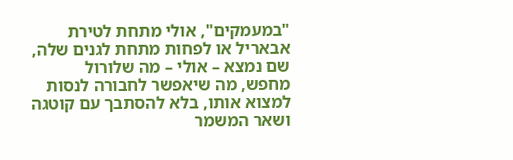"במעמקים", אולי מתחת לטירת
אבאריל או לפחות מתחת לגנים שלה, שם נמצא – אולי – מה שלורול
מחפש, מה שיאפשר לחבורה לנסות למצוא אותו, בלא להסתבך עם קוטגה
ושאר המשמר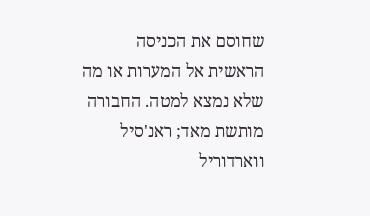שחוסם את הכניסה הראשית אל המערות או מה שלא נמצא למטה. החבורה מותשת מאד; ראנ'סיל
ווארדוריל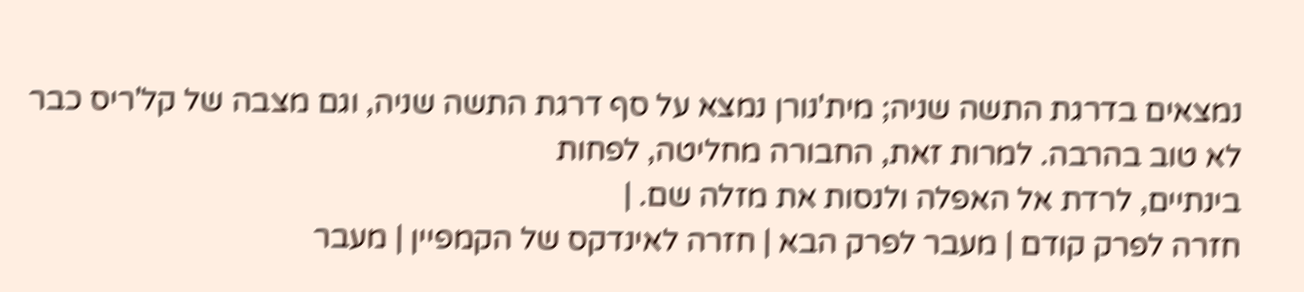נמצאים בדרגת התשה שניה; מית'נורן נמצא על סף דרגת התשה שניה, וגם מצבה של קל'ריס כבר לא טוב בהרבה. למרות זאת, החבורה מחליטה, לפחות
בינתיים, לרדת אל האפלה ולנסות את מזלה שם. |
חזרה לפרק קודם | מעבר לפרק הבא | חזרה לאינדקס של הקמפיין | מעבר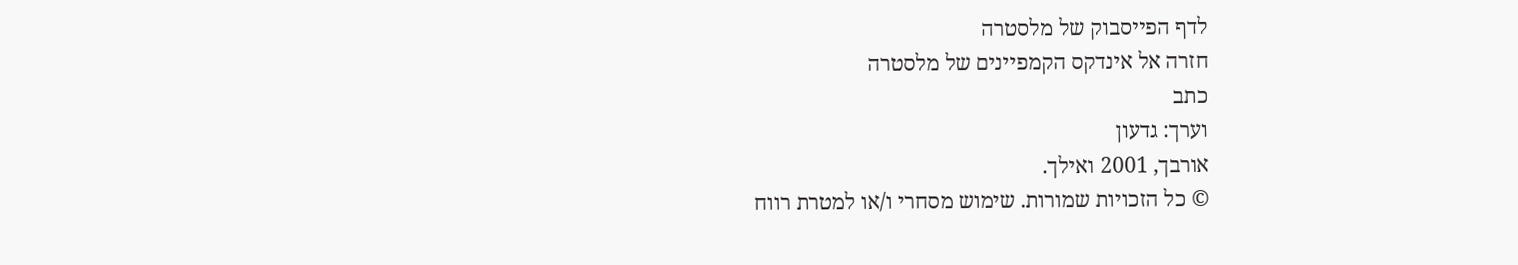לדף הפייסבוק של מלסטרה
חזרה אל אינדקס הקמפיינים של מלסטרה
כתב
וערך: גדעון
אורבך, 2001 ואילך.
© כל הזכויות שמורות. שימוש מסחרי ו/או למטרת רווח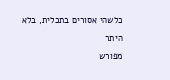כלשהי אסורים בתכלית, בלא היתר
מפורש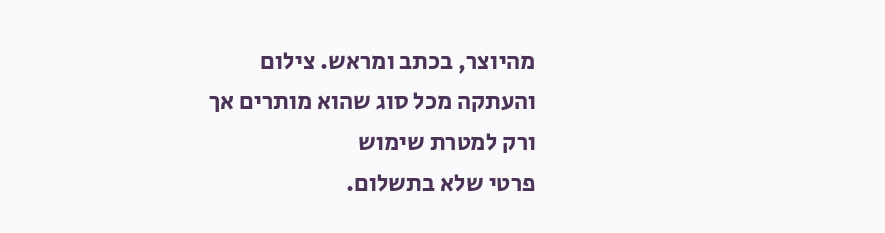מהיוצר, בכתב ומראש. צילום והעתקה מכל סוג שהוא מותרים אך ורק למטרת שימוש
פרטי שלא בתשלום.